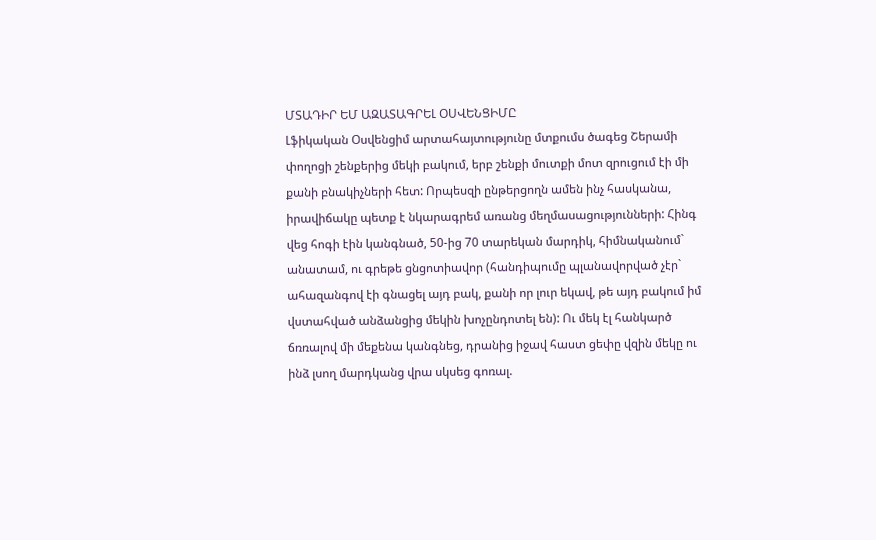ՄՏԱԴԻՐ ԵՄ ԱԶԱՏԱԳՐԵԼ ՕՍՎԵՆՑԻՄԸ
Լֆիկական Օսվենցիմ արտահայտությունը մտքումս ծագեց Շերամի փողոցի շենքերից մեկի բակում, երբ շենքի մուտքի մոտ զրուցում էի մի քանի բնակիչների հետ: Որպեսզի ընթերցողն ամեն ինչ հասկանա, իրավիճակը պետք է նկարագրեմ առանց մեղմասացությունների: Հինգ վեց հոգի էին կանգնած, 50-ից 70 տարեկան մարդիկ, հիմնականում` անատամ, ու գրեթե ցնցոտիավոր (հանդիպումը պլանավորված չէր` ահազանգով էի գնացել այդ բակ, քանի որ լուր եկավ, թե այդ բակում իմ վստահված անձանցից մեկին խոչընդոտել են): Ու մեկ էլ հանկարծ ճռռալով մի մեքենա կանգնեց, դրանից իջավ հաստ ցեփը վզին մեկը ու ինձ լսող մարդկանց վրա սկսեց գոռալ.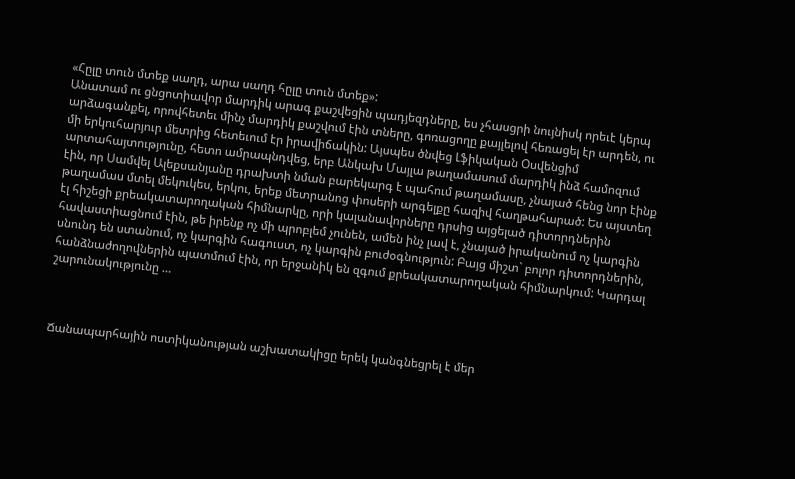«Հըլը տուն մտեք սաղդ, արա սաղդ հըլը տուն մտեք»:
Անատամ ու ցնցոտիավոր մարդիկ արագ քաշվեցին պադյեզդները, ես չհասցրի նույնիսկ որեւէ կերպ արձագանքել, որովհետեւ մինչ մարդիկ քաշվում էին տները, գոռացողը քայլելով հեռացել էր արդեն, ու մի երկուհարյուր մետրից հետեւում էր իրավիճակին: Այսպես ծնվեց Լֆիկական Օսվենցիմ արտահայտությունը, հետո ամրապնդվեց, երբ Անկախ Մայլա թաղամասում մարդիկ ինձ համոզում էին, որ Սամվել Ալեքսանյանը դրախտի նման բարեկարգ է պահում թաղամասը, չնայած հենց նոր էինք թաղամաս մտել մեկուկես, երկու, երեք մետրանոց փոսերի արգելքը հազիվ հաղթահարած: Ես այստեղ էլ հիշեցի քրեակատարողական հիմնարկը, որի կալանավորները դրսից այցելած դիտորդներին հավաստիացնում էին, թե իրենք ոչ մի պրոբլեմ չունեն, ամեն ինչ լավ է, չնայած իրականում ոչ կարգին սնունդ են ստանում, ոչ կարգին հագուստ, ոչ կարգին բուժօգնություն: Բայց միշտ` բոլոր դիտորդներին, հանձնաժողովներին պատմում էին, որ երջանիկ են զգում քրեակատարողական հիմնարկում: Կարդալ շարունակությունը …



Ճանապարհային ոստիկանության աշխատակիցը երեկ կանգնեցրել է մեր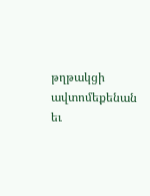թղթակցի ավտոմեքենան եւ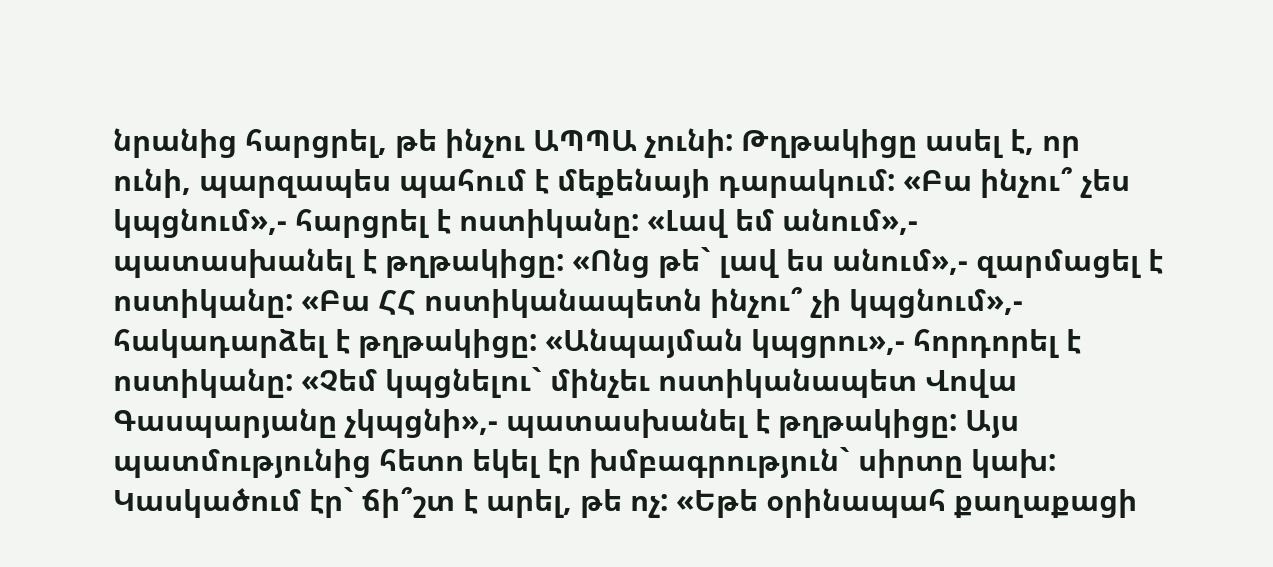նրանից հարցրել, թե ինչու ԱՊՊԱ չունի: Թղթակիցը ասել է, որ ունի, պարզապես պահում է մեքենայի դարակում: «Բա ինչու՞ չես կպցնում»,- հարցրել է ոստիկանը: «Լավ եմ անում»,- պատասխանել է թղթակիցը: «Ոնց թե` լավ ես անում»,- զարմացել է ոստիկանը: «Բա ՀՀ ոստիկանապետն ինչու՞ չի կպցնում»,- հակադարձել է թղթակիցը: «Անպայման կպցրու»,- հորդորել է ոստիկանը: «Չեմ կպցնելու` մինչեւ ոստիկանապետ Վովա Գասպարյանը չկպցնի»,- պատասխանել է թղթակիցը: Այս պատմությունից հետո եկել էր խմբագրություն` սիրտը կախ: Կասկածում էր` ճի՞շտ է արել, թե ոչ: «Եթե օրինապահ քաղաքացի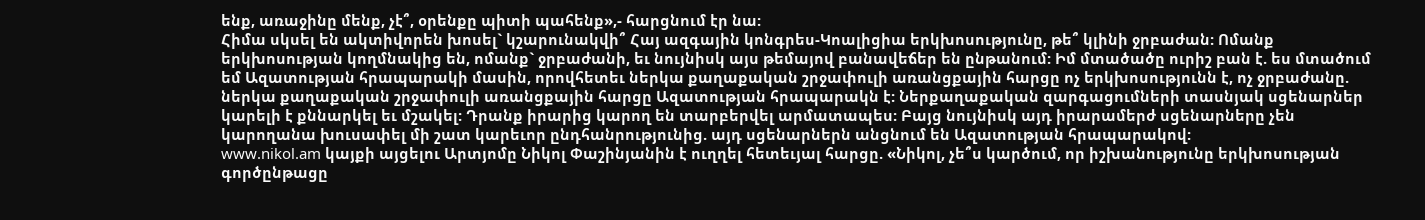ենք, առաջինը մենք, չէ՞, օրենքը պիտի պահենք»,- հարցնում էր նա:
Հիմա սկսել են ակտիվորեն խոսել` կշարունակվի՞ Հայ ազգային կոնգրես-Կոալիցիա երկխոսությունը, թե՞ կլինի ջրբաժան: Ոմանք երկխոսության կողմնակից են, ոմանք` ջրբաժանի, եւ նույնիսկ այս թեմայով բանավեճեր են ընթանում: Իմ մտածածը ուրիշ բան է. ես մտածում եմ Ազատության հրապարակի մասին, որովհետեւ ներկա քաղաքական շրջափուլի առանցքային հարցը ոչ երկխոսությունն է, ոչ ջրբաժանը. ներկա քաղաքական շրջափուլի առանցքային հարցը Ազատության հրապարակն է: Ներքաղաքական զարգացումների տասնյակ սցենարներ կարելի է քննարկել եւ մշակել: Դրանք իրարից կարող են տարբերվել արմատապես: Բայց նույնիսկ այդ իրարամերժ սցենարները չեն կարողանա խուսափել մի շատ կարեւոր ընդհանրությունից. այդ սցենարներն անցնում են Ազատության հրապարակով:
www.nikol.am կայքի այցելու Արտյոմը Նիկոլ Փաշինյանին է ուղղել հետեւյալ հարցը. «Նիկոլ, չե՞ս կարծում, որ իշխանությունը երկխոսության գործընթացը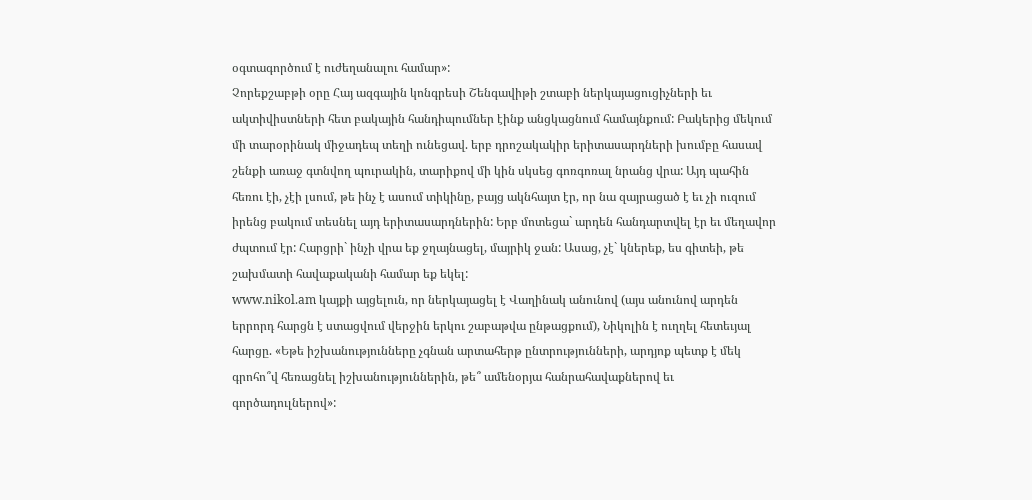օգտագործում է ուժեղանալու համար»:
Չորեքշաբթի օրը Հայ ազգային կոնգրեսի Շենգավիթի շտաբի ներկայացուցիչների եւ ակտիվիստների հետ բակային հանդիպումներ էինք անցկացնում համայնքում: Բակերից մեկում մի տարօրինակ միջադեպ տեղի ունեցավ. երբ դրոշակակիր երիտասարդների խումբը հասավ շենքի առաջ գտնվող պուրակին, տարիքով մի կին սկսեց գոռգոռալ նրանց վրա: Այդ պահին հեռու էի, չէի լսում, թե ինչ է ասում տիկինը, բայց ակնհայտ էր, որ նա զայրացած է եւ չի ուզում իրենց բակում տեսնել այդ երիտասարդներին: Երբ մոտեցա` արդեն հանդարտվել էր եւ մեղավոր ժպտում էր: Հարցրի` ինչի վրա եք ջղայնացել, մայրիկ ջան: Ասաց, չէ` կներեք, ես գիտեի, թե շախմատի հավաքականի համար եք եկել:
www.nikol.am կայքի այցելուն, որ ներկայացել է Վաղինակ անունով (այս անունով արդեն երրորդ հարցն է ստացվում վերջին երկու շաբաթվա ընթացքում), Նիկոլին է ուղղել հետեւյալ հարցը. «Եթե իշխանությունները չգնան արտահերթ ընտրությունների, արդյոք պետք է մեկ գրոհո՞վ հեռացնել իշխանություններին, թե՞ ամենօրյա հանրահավաքներով եւ գործադուլներով»: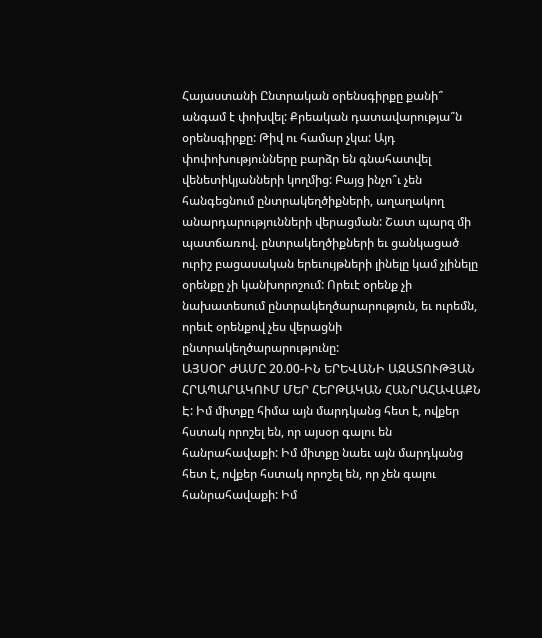Հայաստանի Ընտրական օրենսգիրքը քանի՞ անգամ է փոխվել: Քրեական դատավարությա՞ն օրենսգիրքը: Թիվ ու համար չկա: Այդ փոփոխությունները բարձր են գնահատվել վենետիկյանների կողմից: Բայց ինչո՞ւ չեն հանգեցնում ընտրակեղծիքների, աղաղակող անարդարությունների վերացման: Շատ պարզ մի պատճառով. ընտրակեղծիքների եւ ցանկացած ուրիշ բացասական երեւույթների լինելը կամ չլինելը օրենքը չի կանխորոշում: Որեւէ օրենք չի նախատեսում ընտրակեղծարարություն, եւ ուրեմն, որեւէ օրենքով չես վերացնի ընտրակեղծարարությունը:
ԱՅՍՕՐ ԺԱՄԸ 20.00-ԻՆ ԵՐԵՎԱՆԻ ԱԶԱՏՈՒԹՅԱՆ ՀՐԱՊԱՐԱԿՈՒՄ ՄԵՐ ՀԵՐԹԱԿԱՆ ՀԱՆՐԱՀԱՎԱՔՆ Է: Իմ միտքը հիմա այն մարդկանց հետ է, ովքեր հստակ որոշել են, որ այսօր գալու են հանրահավաքի: Իմ միտքը նաեւ այն մարդկանց հետ է, ովքեր հստակ որոշել են, որ չեն գալու հանրահավաքի: Իմ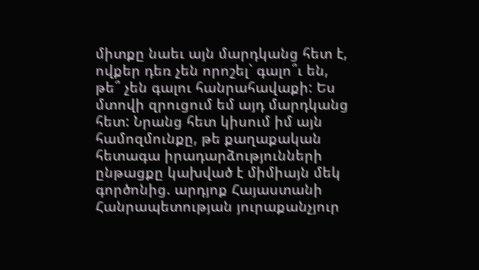միտքը նաեւ այն մարդկանց հետ է, ովքեր դեռ չեն որոշել` գալո՞ւ են, թե՞ չեն գալու հանրահավաքի: Ես մտովի զրուցում եմ այդ մարդկանց հետ: Նրանց հետ կիսում իմ այն համոզմունքը, թե քաղաքական հետագա իրադարձությունների ընթացքը կախված է միմիայն մեկ գործոնից. արդյոք Հայաստանի Հանրապետության յուրաքանչյուր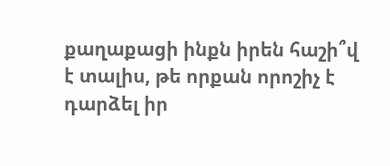քաղաքացի ինքն իրեն հաշի՞վ է տալիս, թե որքան որոշիչ է դարձել իր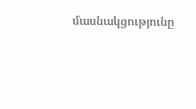մասնակցությունը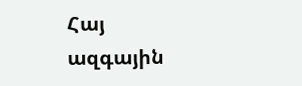Հայ ազգային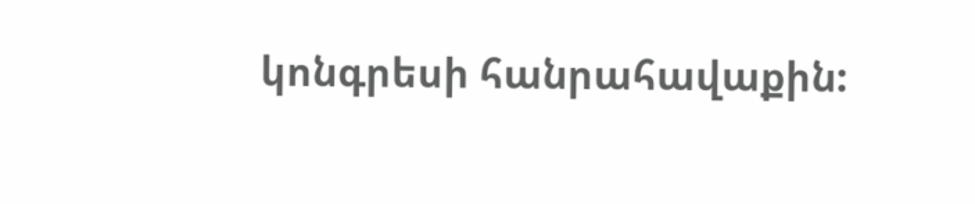կոնգրեսի հանրահավաքին: